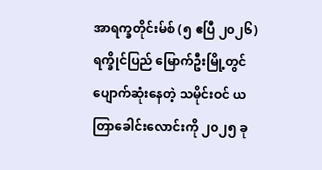အာရက္ခတိုင်းမ်စ် (၅ ဧပြီ ၂၀၂၆)
ရက္ခိုင်ပြည် မြောက်ဦးမြို့တွင် ပျောက်ဆုံးနေတဲ့ သမိုင်းဝင် ယတြာခေါင်းလောင်းကို ၂၀၂၅ ခု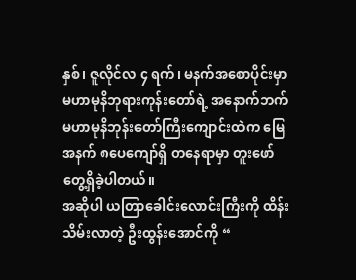နှစ်၊ ဇူလိုင်လ ၄ ရက်၊ မနက်အစောပိုင်းမှာ မဟာမုနိဘုရားကုန်းတော်ရဲ့ အနောက်ဘက် မဟာမုနိဘုန်းတော်ကြီးကျောင်းထဲက မြေအနက် ၈ပေကျော်ရှိ တနေရာမှာ တူးဖော်တွေ့ရှိခဲ့ပါတယ်။
အဆိုပါ ယတြာခေါင်းလောင်းကြီးကို ထိန်းသိမ်းလာတဲ့ ဦးထွန်းအောင်ကို “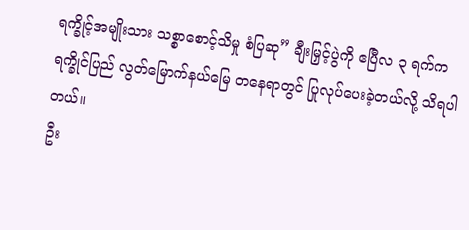ရက္ခိုင့်အမျိုးသား သစ္စာစောင့်သိမှု စံပြဆု” ချီးမြှင့်ပွဲကို ဧပြီလ ၃ ရက်က ရက္ခိုင်ပြည် လွတ်မြောက်နယ်မြေ တနေရာတွင် ပြုလုပ်ပေးခဲ့တယ်လို့ သိရပါတယ်။
ဦး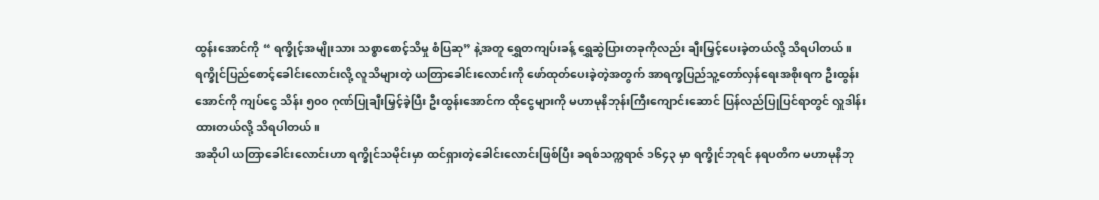ထွန်းအောင်ကို “ ရက္ခိုင့်အမျိုးသား သစ္စာစောင့်သိမှု စံပြဆု” နဲ့အတူ ရွှေတကျပ်းခန့် ရွှေဆွဲပြားတခုကိုလည်း ချီးမြှင့်ပေးခဲ့တယ်လို့ သိရပါတယ်။
ရက္ခိုင်ပြည်စောင့်ခေါင်းလောင်းလို့ လူသိများတဲ့ ယတြာခေါင်းလောင်းကို ဖော်ထုတ်ပေးခဲ့တဲ့အတွက် အာရက္ခပြည်သူ့တော်လှန်ရေးအစိုးရက ဦးထွန်းအောင်ကို ကျပ်ငွေ သိန်း ၅၀၀ ဂုဏ်ပြုချီးမြှင့်ခဲ့ပြီး ဦးထွန်းအောင်က ထိုငွေများကို မဟာမုနိဘုန်းကြီးကျောင်းဆောင် ပြန်လည်ပြုပြင်ရာတွင် လှူဒါန်းထားတယ်လို့ သိရပါတယ်။
အဆိုပါ ယတြာခေါင်းလောင်းဟာ ရက္ခိုင်သမိုင်းမှာ ထင်ရှားတဲ့ခေါင်းလောင်းဖြစ်ပြီး ခရစ်သက္ကရာဇ် ၁၆၄၃ မှာ ရက္ခိုင်ဘုရင် နရပတိက မဟာမုနိဘု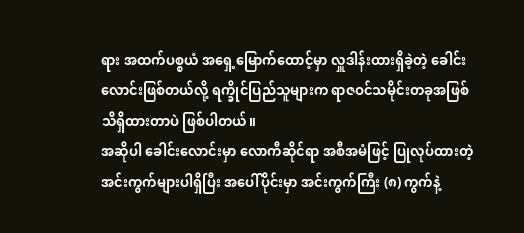ရား အထက်ပစ္စယံ အရှေ့မြောက်ထောင့်မှာ လှူဒါန်းထားရှိခဲ့တဲ့ ခေါင်းလောင်းဖြစ်တယ်လို့ ရက္ခိုင်ပြည်သူများက ရာဇဝင်သမိုင်းတခုအဖြစ် သိရှိထားတာပဲ ဖြစ်ပါတယ်။
အဆိုပါ ခေါင်းလောင်းမှာ လောကီဆိုင်ရာ အစီအမံဖြင့် ပြုလုပ်ထားတဲ့ အင်းကွက်များပါရှိပြီး အပေါ်ပိုင်းမှာ အင်းကွက်ကြီး (၈) ကွက်နဲ့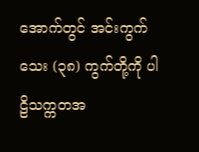အောက်တွင် အင်းကွက်သေး (၃၈) ကွက်တို့ကို ပါဠိသက္ကတအ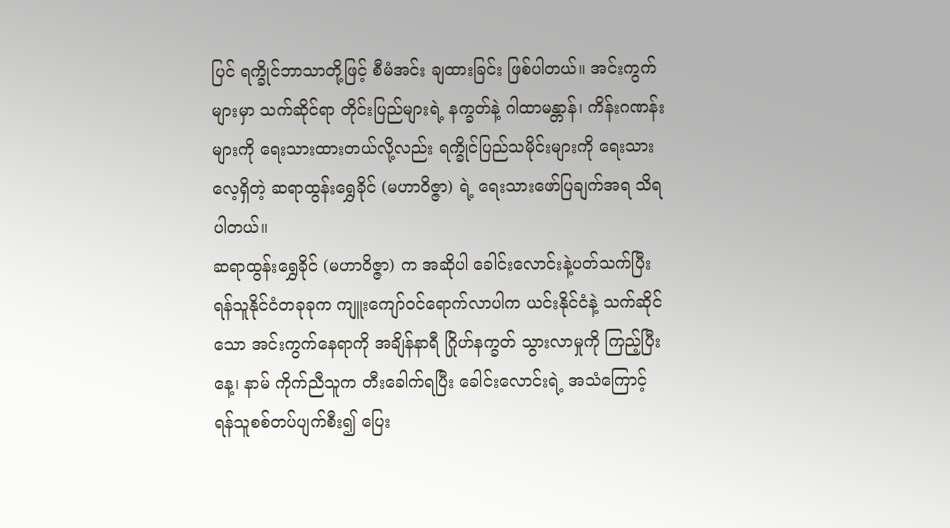ပြင် ရက္ခိုင်ဘာသာတို့ဖြင့် စီမံအင်း ချထားခြင်း ဖြစ်ပါတယ်။ အင်းကွက်များမှာ သက်ဆိုင်ရာ တိုင်းပြည်များရဲ့ နက္ခတ်နဲ့ ဂါထာမန္တာန်၊ ကိန်းဂဏန်းများကို ရေးသားထားတယ်လို့လည်း ရက္ခိုင်ပြည်သမိုင်းများကို ရေးသားလေ့ရှိတဲ့ ဆရာထွန်းရွှေခိုင် (မဟာဝိဇ္ဇာ) ရဲ့ ရေးသားဖော်ပြချက်အရ သိရပါတယ်။
ဆရာထွန်းရွှေခိုင် (မဟာဝိဇ္ဇာ) က အဆိုပါ ခေါင်းလောင်းနဲ့ပတ်သက်ပြီး ရန်သူနိုင်ငံတခုခုက ကျူးကျော်၀င်ရောက်လာပါက ယင်းနိုင်ငံနဲ့ သက်ဆိုင်သော အင်းကွက်နေရာကို အချိန်နာရီ ဂြိုဟ်နက္ခတ် သွားလာမှုကို ကြည့်ပြီး နေ့၊ နာမ် ကိုက်ညီသူက တီးခေါက်ရပြီး ခေါင်းလောင်းရဲ့ အသံကြောင့် ရန်သူစစ်တပ်ပျက်စီး၍ ပြေး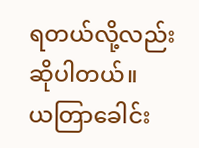ရတယ်လို့လည်း ဆိုပါတယ်။
ယတြာခေါင်း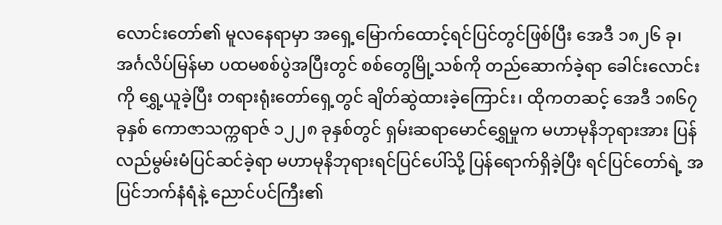လောင်းတော်၏ မူလနေရာမှာ အရှေ့မြောက်ထောင့်ရင်ပြင်တွင်ဖြစ်ပြီး အေဒီ ၁၈၂၆ ခု၊ အင်္ဂလိပ်မြန်မာ ပထမစစ်ပွဲအပြီးတွင် စစ်တွေမြို့သစ်ကို တည်ဆောက်ခဲ့ရာ ခေါင်းလောင်းကို ရွှေ့ယူခဲ့ပြီး တရားရုံးတော်ရှေ့တွင် ချိတ်ဆွဲထားခဲ့ကြောင်း၊ ထိုကတဆင့် အေဒီ ၁၈၆၇ ခုနှစ် ကောဇာသက္ကရာဇ် ၁၂၂၈ ခုနှစ်တွင် ရှမ်းဆရာမောင်ရွှေမှုက မဟာမုနိဘုရားအား ပြန်လည်မွမ်းမံပြင်ဆင်ခဲ့ရာ မဟာမုနိဘုရားရင်ပြင်ပေါ်သို့ ပြန်ရောက်ရှိခဲ့ပြီး ရင်ပြင်တော်ရဲ့ အပြင်ဘက်နံရံနဲ့ ညောင်ပင်ကြီး၏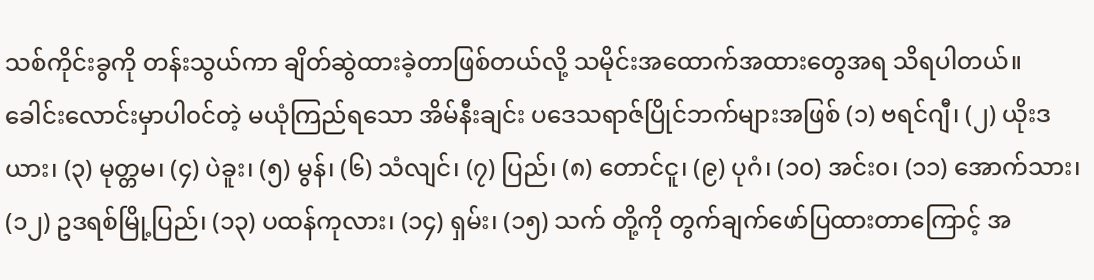သစ်ကိုင်းခွကို တန်းသွယ်ကာ ချိတ်ဆွဲထားခဲ့တာဖြစ်တယ်လို့ သမိုင်းအထောက်အထားတွေအရ သိရပါတယ်။
ခေါင်းလောင်းမှာပါ၀င်တဲ့ မယုံကြည်ရသော အိမ်နီးချင်း ပဒေသရာဇ်ပြိုင်ဘက်များအဖြစ် (၁) ဗရင်ဂျီ၊ (၂) ယိုးဒယား၊ (၃) မုတ္တမ၊ (၄) ပဲခူး၊ (၅) မွန်၊ (၆) သံလျင်၊ (၇) ပြည်၊ (၈) တောင်ငူ၊ (၉) ပုဂံ၊ (၁၀) အင်း၀၊ (၁၁) အောက်သား၊ (၁၂) ဥဒရစ်မြို့ပြည်၊ (၁၃) ပထန်ကုလား၊ (၁၄) ရှမ်း၊ (၁၅) သက် တို့ကို တွက်ချက်ဖော်ပြထားတာကြောင့် အ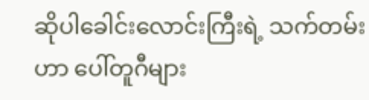ဆိုပါခေါင်းလောင်းကြီးရဲ့ သက်တမ်းဟာ ပေါ်တူဂီများ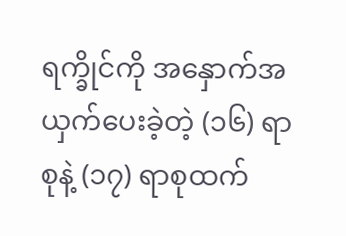ရက္ခိုင်ကို အနှောက်အယှက်ပေးခဲ့တဲ့ (၁၆) ရာစုနဲ့ (၁၇) ရာစုထက်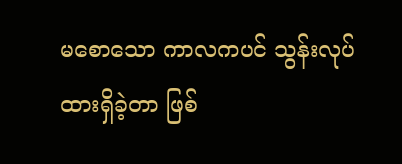မစောသော ကာလကပင် သွန်းလုပ်ထားရှိခဲ့တာ ဖြစ်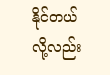နိုင်တယ်လို့လည်း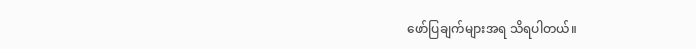ဖော်ပြချက်များအရ သိရပါတယ်။